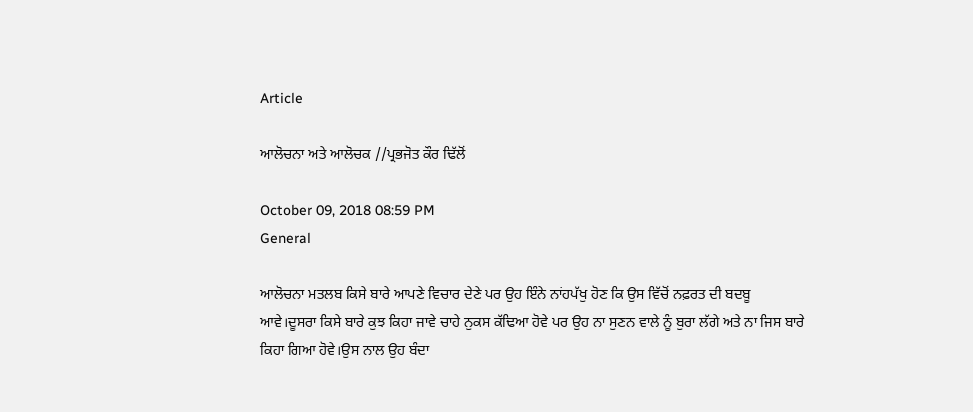Article

ਆਲੋਚਨਾ ਅਤੇ ਆਲੋਚਕ //ਪ੍ਰਭਜੋਤ ਕੌਰ ਢਿੱਲੋਂ

October 09, 2018 08:59 PM
General

ਆਲੋਚਨਾ ਮਤਲਬ ਕਿਸੇ ਬਾਰੇ ਆਪਣੇ ਵਿਚਾਰ ਦੇਣੇ ਪਰ ਉਹ ਇੰਨੇ ਨਾਂਹਪੱਖੁ ਹੋਣ ਕਿ ਉਸ ਵਿੱਚੋਂ ਨਫ਼ਰਤ ਦੀ ਬਦਬੂ ਆਵੇ।ਦੂਸਰਾ ਕਿਸੇ ਬਾਰੇ ਕੁਝ ਕਿਹਾ ਜਾਵੇ ਚਾਹੇ ਨੁਕਸ ਕੱਢਿਆ ਹੋਵੇ ਪਰ ਉਹ ਨਾ ਸੁਣਨ ਵਾਲੇ ਨੂੰ ਬੁਰਾ ਲੱਗੇ ਅਤੇ ਨਾ ਜਿਸ ਬਾਰੇ ਕਿਹਾ ਗਿਆ ਹੋਵੇ।ਉਸ ਨਾਲ ਉਹ ਬੰਦਾ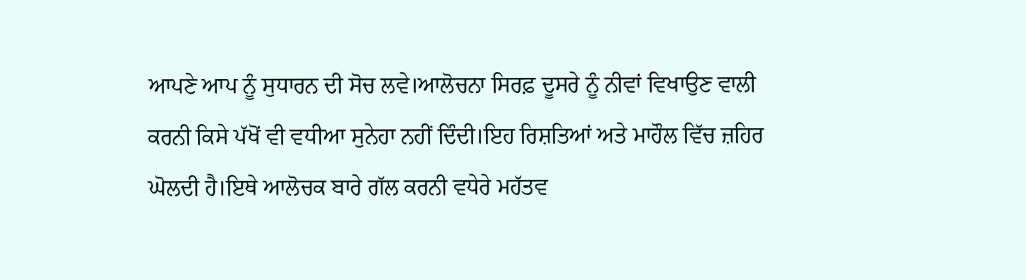ਆਪਣੇ ਆਪ ਨੂੰ ਸੁਧਾਰਨ ਦੀ ਸੋਚ ਲਵੇ।ਆਲੋਚਨਾ ਸਿਰਫ਼ ਦੂਸਰੇ ਨੂੰ ਨੀਵਾਂ ਵਿਖਾਉਣ ਵਾਲੀ ਕਰਨੀ ਕਿਸੇ ਪੱਖੋਂ ਵੀ ਵਧੀਆ ਸੁਨੇਹਾ ਨਹੀਂ ਦਿੰਦੀ।ਇਹ ਰਿਸ਼ਤਿਆਂ ਅਤੇ ਮਾਹੌਲ ਵਿੱਚ ਜ਼ਹਿਰ ਘੋਲਦੀ ਹੈ।ਇਥੇ ਆਲੋਚਕ ਬਾਰੇ ਗੱਲ ਕਰਨੀ ਵਧੇਰੇ ਮਹੱਤਵ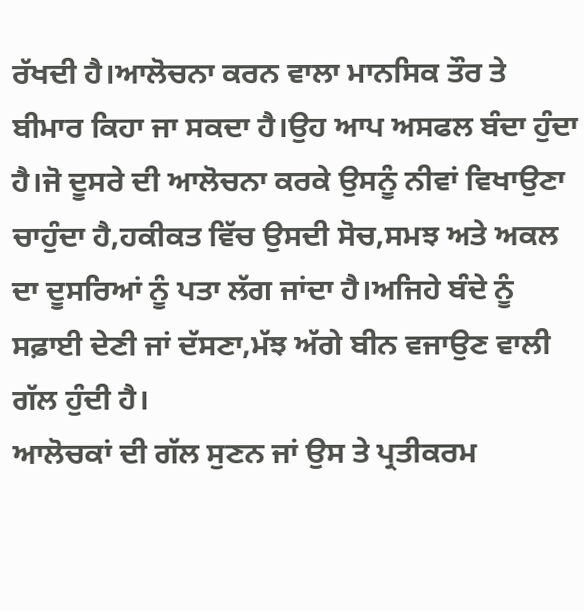ਰੱਖਦੀ ਹੈ।ਆਲੋਚਨਾ ਕਰਨ ਵਾਲਾ ਮਾਨਸਿਕ ਤੌਰ ਤੇ ਬੀਮਾਰ ਕਿਹਾ ਜਾ ਸਕਦਾ ਹੈ।ਉਹ ਆਪ ਅਸਫਲ ਬੰਦਾ ਹੁੰਦਾ ਹੈ।ਜੋ ਦੂਸਰੇ ਦੀ ਆਲੋਚਨਾ ਕਰਕੇ ਉਸਨੂੰ ਨੀਵਾਂ ਵਿਖਾਉਣਾ ਚਾਹੁੰਦਾ ਹੈ,ਹਕੀਕਤ ਵਿੱਚ ਉਸਦੀ ਸੋਚ,ਸਮਝ ਅਤੇ ਅਕਲ ਦਾ ਦੂਸਰਿਆਂ ਨੂੰ ਪਤਾ ਲੱਗ ਜਾਂਦਾ ਹੈ।ਅਜਿਹੇ ਬੰਦੇ ਨੂੰ ਸਫ਼ਾਈ ਦੇਣੀ ਜਾਂ ਦੱਸਣਾ,ਮੱਝ ਅੱਗੇ ਬੀਨ ਵਜਾਉਣ ਵਾਲੀ ਗੱਲ ਹੁੰਦੀ ਹੈ।
ਆਲੋਚਕਾਂ ਦੀ ਗੱਲ ਸੁਣਨ ਜਾਂ ਉਸ ਤੇ ਪ੍ਰਤੀਕਰਮ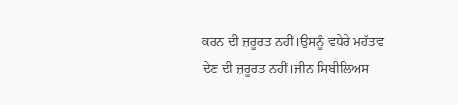ਕਰਨ ਦੀ ਜ਼ਰੂਰਤ ਨਹੀਂ।ਉਸਨੂੰ ਵਧੇਰੇ ਮਹੱਤਵ ਦੇਣ ਦੀ ਜ਼ਰੂਰਤ ਨਹੀਂ।ਜੀਨ ਸਿਬੀਲਿਅਸ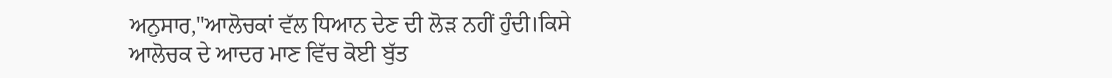ਅਨੁਸਾਰ,"ਆਲੋਚਕਾਂ ਵੱਲ ਧਿਆਨ ਦੇਣ ਦੀ ਲੋੜ ਨਹੀਂ ਹੁੰਦੀ।ਕਿਸੇ ਆਲੋਚਕ ਦੇ ਆਦਰ ਮਾਣ ਵਿੱਚ ਕੋਈ ਬੁੱਤ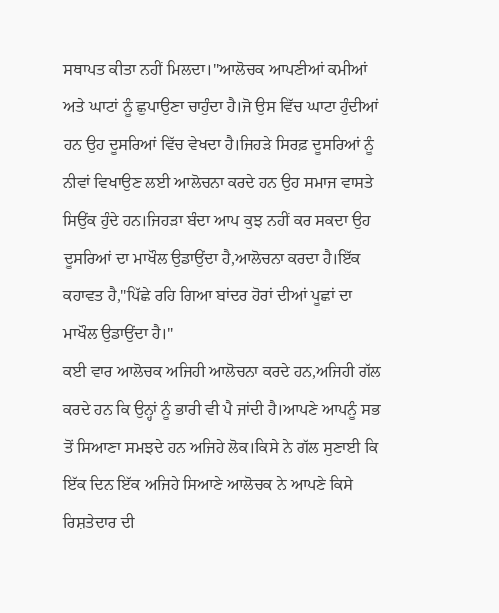ਸਥਾਪਤ ਕੀਤਾ ਨਹੀਂ ਮਿਲਦਾ।"ਆਲੋਚਕ ਆਪਣੀਆਂ ਕਮੀਆਂ ਅਤੇ ਘਾਟਾਂ ਨੂੰ ਛੁਪਾਉਣਾ ਚਾਹੁੰਦਾ ਹੈ।ਜੋ ਉਸ ਵਿੱਚ ਘਾਟਾ ਹੁੰਦੀਆਂ ਹਨ ਉਹ ਦੂਸਰਿਆਂ ਵਿੱਚ ਵੇਖਦਾ ਹੈ।ਜਿਹੜੇ ਸਿਰਫ਼ ਦੂਸਰਿਆਂ ਨੂੰ ਨੀਵਾਂ ਵਿਖਾਉਣ ਲਈ ਆਲੋਚਨਾ ਕਰਦੇ ਹਨ ਉਹ ਸਮਾਜ ਵਾਸਤੇ ਸਿਉਂਕ ਹੁੰਦੇ ਹਨ।ਜਿਹੜਾ ਬੰਦਾ ਆਪ ਕੁਝ ਨਹੀਂ ਕਰ ਸਕਦਾ ਉਹ ਦੂਸਰਿਆਂ ਦਾ ਮਾਖੌਲ ਉਡਾਉਂਦਾ ਹੈ,ਆਲੋਚਨਾ ਕਰਦਾ ਹੈ।ਇੱਕ ਕਹਾਵਤ ਹੈ,"ਪਿੱਛੇ ਰਹਿ ਗਿਆ ਬਾਂਦਰ ਹੋਰਾਂ ਦੀਆਂ ਪੂਛਾਂ ਦਾ ਮਾਖੌਲ ਉਡਾਉਂਦਾ ਹੈ।"
ਕਈ ਵਾਰ ਆਲੋਚਕ ਅਜਿਹੀ ਆਲੋਚਨਾ ਕਰਦੇ ਹਨ,ਅਜਿਹੀ ਗੱਲ ਕਰਦੇ ਹਨ ਕਿ ਉਨ੍ਹਾਂ ਨੂੰ ਭਾਰੀ ਵੀ ਪੈ ਜਾਂਦੀ ਹੈ।ਆਪਣੇ ਆਪਨੂੰ ਸਭ ਤੋਂ ਸਿਆਣਾ ਸਮਝਦੇ ਹਨ ਅਜਿਹੇ ਲੋਕ।ਕਿਸੇ ਨੇ ਗੱਲ ਸੁਣਾਈ ਕਿ ਇੱਕ ਦਿਨ ਇੱਕ ਅਜਿਹੇ ਸਿਆਣੇ ਆਲੋਚਕ ਨੇ ਆਪਣੇ ਕਿਸੇ ਰਿਸ਼ਤੇਦਾਰ ਦੀ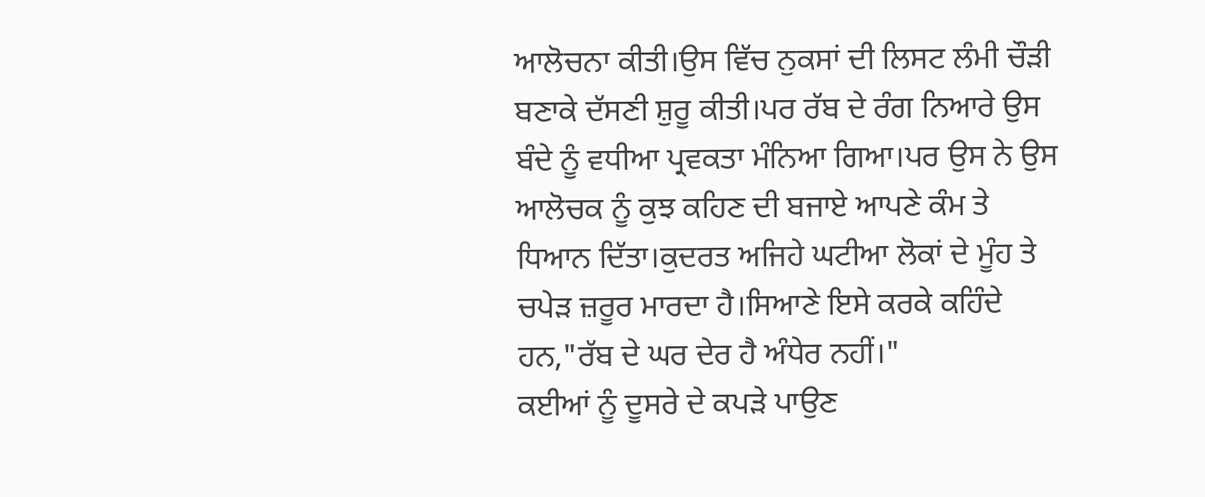ਆਲੋਚਨਾ ਕੀਤੀ।ਉਸ ਵਿੱਚ ਨੁਕਸਾਂ ਦੀ ਲਿਸਟ ਲੰਮੀ ਚੌੜੀ ਬਣਾਕੇ ਦੱਸਣੀ ਸ਼ੁਰੂ ਕੀਤੀ।ਪਰ ਰੱਬ ਦੇ ਰੰਗ ਨਿਆਰੇ ਉਸ ਬੰਦੇ ਨੂੰ ਵਧੀਆ ਪ੍ਰਵਕਤਾ ਮੰਨਿਆ ਗਿਆ।ਪਰ ਉਸ ਨੇ ਉਸ ਆਲੋਚਕ ਨੂੰ ਕੁਝ ਕਹਿਣ ਦੀ ਬਜਾਏ ਆਪਣੇ ਕੰਮ ਤੇ ਧਿਆਨ ਦਿੱਤਾ।ਕੁਦਰਤ ਅਜਿਹੇ ਘਟੀਆ ਲੋਕਾਂ ਦੇ ਮੂੰਹ ਤੇ ਚਪੇੜ ਜ਼ਰੂਰ ਮਾਰਦਾ ਹੈ।ਸਿਆਣੇ ਇਸੇ ਕਰਕੇ ਕਹਿੰਦੇ ਹਨ,"ਰੱਬ ਦੇ ਘਰ ਦੇਰ ਹੈ ਅੰਧੇਰ ਨਹੀਂ।"
ਕਈਆਂ ਨੂੰ ਦੂਸਰੇ ਦੇ ਕਪੜੇ ਪਾਉਣ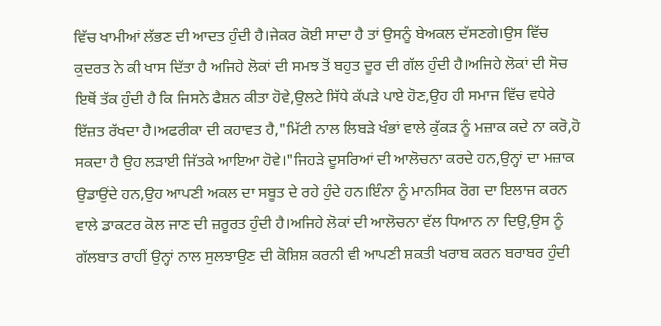ਵਿੱਚ ਖਾਮੀਆਂ ਲੱਭਣ ਦੀ ਆਦਤ ਹੁੰਦੀ ਹੈ।ਜੇਕਰ ਕੋਈ ਸਾਦਾ ਹੈ ਤਾਂ ਉਸਨੂੰ ਬੇਅਕਲ ਦੱਸਣਗੇ।ਉਸ ਵਿੱਚ ਕੁਦਰਤ ਨੇ ਕੀ ਖਾਸ ਦਿੱਤਾ ਹੈ ਅਜਿਹੇ ਲੋਕਾਂ ਦੀ ਸਮਝ ਤੋਂ ਬਹੁਤ ਦੂਰ ਦੀ ਗੱਲ ਹੁੰਦੀ ਹੈ।ਅਜਿਹੇ ਲੋਕਾਂ ਦੀ ਸੋਚ ਇਥੋਂ ਤੱਕ ਹੁੰਦੀ ਹੈ ਕਿ ਜਿਸਨੇ ਫੈਸ਼ਨ ਕੀਤਾ ਹੋਵੇ,ਉਲਟੇ ਸਿੱਧੇ ਕੱਪੜੇ ਪਾਏ ਹੋਣ,ਉਹ ਹੀ ਸਮਾਜ ਵਿੱਚ ਵਧੇਰੇ ਇੱਜ਼ਤ ਰੱਖਦਾ ਹੈ।ਅਫਰੀਕਾ ਦੀ ਕਹਾਵਤ ਹੈ,"ਮਿੱਟੀ ਨਾਲ ਲਿਬੜੇ ਖੰਭਾਂ ਵਾਲੇ ਕੁੱਕੜ ਨੂੰ ਮਜ਼ਾਕ ਕਦੇ ਨਾ ਕਰੋ,ਹੋ ਸਕਦਾ ਹੈ ਉਹ ਲੜਾਈ ਜਿੱਤਕੇ ਆਇਆ ਹੋਵੇ।"ਜਿਹੜੇ ਦੂਸਰਿਆਂ ਦੀ ਆਲੋਚਨਾ ਕਰਦੇ ਹਨ,ਉਨ੍ਹਾਂ ਦਾ ਮਜ਼ਾਕ ਉਡਾਉਂਦੇ ਹਨ,ਉਹ ਆਪਣੀ ਅਕਲ ਦਾ ਸਬੂਤ ਦੇ ਰਹੇ ਹੁੰਦੇ ਹਨ।ਇੰਨਾ ਨੂੰ ਮਾਨਸਿਕ ਰੋਗ ਦਾ ਇਲਾਜ ਕਰਨ ਵਾਲੇ ਡਾਕਟਰ ਕੋਲ ਜਾਣ ਦੀ ਜ਼ਰੂਰਤ ਹੁੰਦੀ ਹੈ।ਅਜਿਹੇ ਲੋਕਾਂ ਦੀ ਆਲੋਚਨਾ ਵੱਲ ਧਿਆਨ ਨਾ ਦਿਉ,ਉਸ ਨੂੰ ਗੱਲਬਾਤ ਰਾਹੀਂ ਉਨ੍ਹਾਂ ਨਾਲ ਸੁਲਝਾਉਣ ਦੀ ਕੋਸ਼ਿਸ਼ ਕਰਨੀ ਵੀ ਆਪਣੀ ਸ਼ਕਤੀ ਖਰਾਬ ਕਰਨ ਬਰਾਬਰ ਹੁੰਦੀ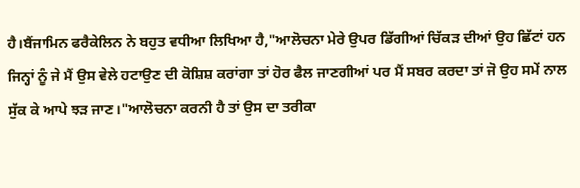ਹੈ।ਬੈਂਜਾਮਿਨ ਫਰੈਕੇਲਿਨ ਨੇ ਬਹੁਤ ਵਧੀਆ ਲਿਖਿਆ ਹੈ,"ਆਲੋਚਨਾ ਮੇਰੇ ਉਪਰ ਡਿੱਗੀਆਂ ਚਿੱਕੜ ਦੀਆਂ ਉਹ ਛਿੱਟਾਂ ਹਨ ਜਿਨ੍ਹਾਂ ਨੂੰ ਜੇ ਮੈਂ ਉਸ ਵੇਲੇ ਹਟਾਉਣ ਦੀ ਕੋਸ਼ਿਸ਼ ਕਰਾਂਗਾ ਤਾਂ ਹੋਰ ਫੈਲ ਜਾਣਗੀਆਂ ਪਰ ਮੈਂ ਸਬਰ ਕਰਦਾ ਤਾਂ ਜੋ ਉਹ ਸਮੇਂ ਨਾਲ ਸੁੱਕ ਕੇ ਆਪੇ ਝੜ ਜਾਣ।"ਆਲੋਚਨਾ ਕਰਨੀ ਹੈ ਤਾਂ ਉਸ ਦਾ ਤਰੀਕਾ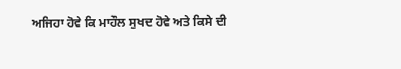ਅਜਿਹਾ ਹੋਵੇ ਕਿ ਮਾਹੌਲ ਸੁਖਦ ਹੋਵੇ ਅਤੇ ਕਿਸੇ ਦੀ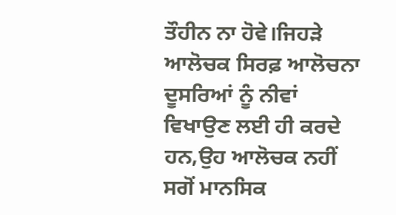ਤੌਹੀਨ ਨਾ ਹੋਵੇ।ਜਿਹੜੇ ਆਲੋਚਕ ਸਿਰਫ਼ ਆਲੋਚਨਾ ਦੂਸਰਿਆਂ ਨੂੰ ਨੀਵਾਂ ਵਿਖਾਉਣ ਲਈ ਹੀ ਕਰਦੇ ਹਨ,ਉਹ ਆਲੋਚਕ ਨਹੀਂ ਸਗੋਂ ਮਾਨਸਿਕ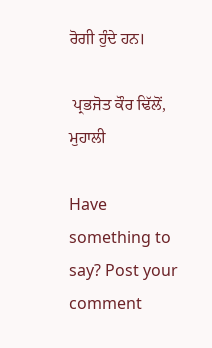ਰੋਗੀ ਹੁੰਦੇ ਹਨ।

 ਪ੍ਰਭਜੋਤ ਕੌਰ ਢਿੱਲੋਂ, ਮੁਹਾਲੀ

Have something to say? Post your comment